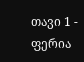თავი 1 - ფერია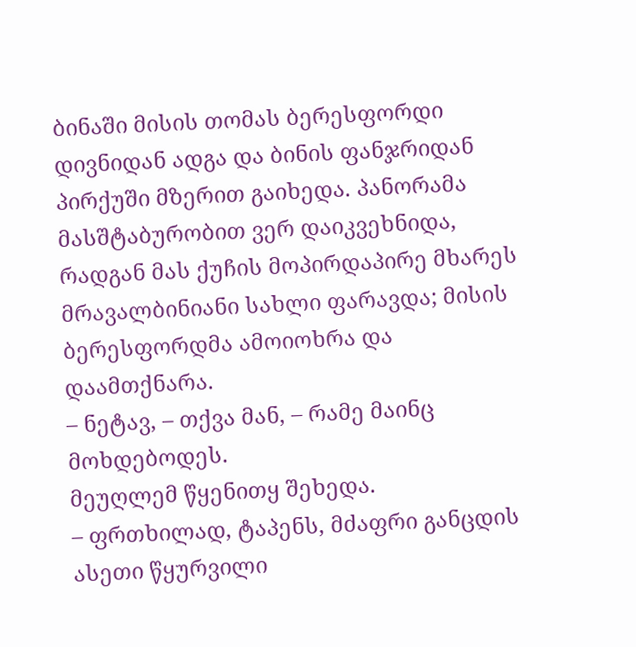ბინაში მისის თომას ბერესფორდი დივნიდან ადგა და ბინის ფანჯრიდან პირქუში მზერით გაიხედა. პანორამა მასშტაბურობით ვერ დაიკვეხნიდა, რადგან მას ქუჩის მოპირდაპირე მხარეს მრავალბინიანი სახლი ფარავდა; მისის ბერესფორდმა ამოიოხრა და დაამთქნარა.
– ნეტავ, – თქვა მან, – რამე მაინც მოხდებოდეს.
მეუღლემ წყენითყ შეხედა.
– ფრთხილად, ტაპენს, მძაფრი განცდის ასეთი წყურვილი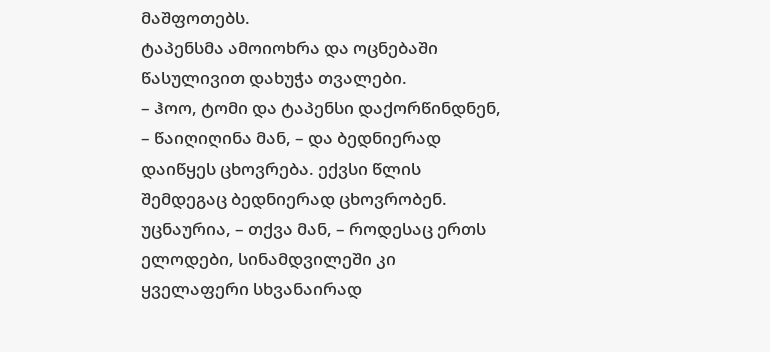მაშფოთებს.
ტაპენსმა ამოიოხრა და ოცნებაში წასულივით დახუჭა თვალები.
– ჰოო, ტომი და ტაპენსი დაქორწინდნენ, – წაიღიღინა მან, – და ბედნიერად დაიწყეს ცხოვრება. ექვსი წლის შემდეგაც ბედნიერად ცხოვრობენ. უცნაურია, – თქვა მან, – როდესაც ერთს ელოდები, სინამდვილეში კი ყველაფერი სხვანაირად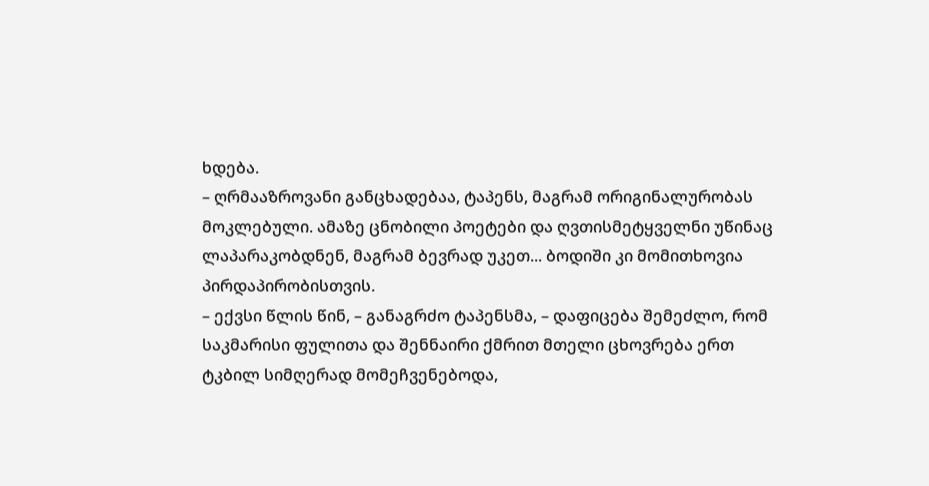ხდება.
– ღრმააზროვანი განცხადებაა, ტაპენს, მაგრამ ორიგინალურობას მოკლებული. ამაზე ცნობილი პოეტები და ღვთისმეტყველნი უწინაც ლაპარაკობდნენ, მაგრამ ბევრად უკეთ... ბოდიში კი მომითხოვია პირდაპირობისთვის.
– ექვსი წლის წინ, – განაგრძო ტაპენსმა, – დაფიცება შემეძლო, რომ საკმარისი ფულითა და შენნაირი ქმრით მთელი ცხოვრება ერთ ტკბილ სიმღერად მომეჩვენებოდა,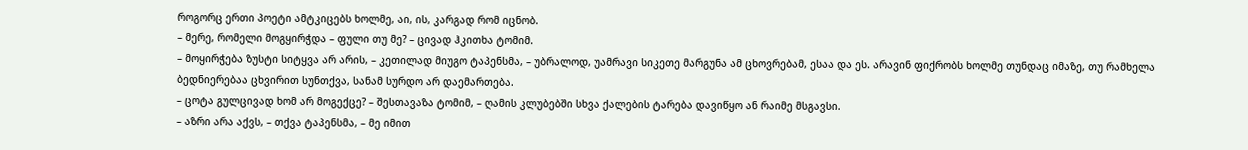როგორც ერთი პოეტი ამტკიცებს ხოლმე, აი, ის, კარგად რომ იცნობ.
– მერე, რომელი მოგყირჭდა – ფული თუ მე? – ცივად ჰკითხა ტომიმ.
– მოყირჭება ზუსტი სიტყვა არ არის, – კეთილად მიუგო ტაპენსმა, – უბრალოდ, უამრავი სიკეთე მარგუნა ამ ცხოვრებამ, ესაა და ეს. არავინ ფიქრობს ხოლმე თუნდაც იმაზე, თუ რამხელა ბედნიერებაა ცხვირით სუნთქვა, სანამ სურდო არ დაემართება.
– ცოტა გულცივად ხომ არ მოგექცე? – შესთავაზა ტომიმ, – ღამის კლუბებში სხვა ქალების ტარება დავიწყო ან რაიმე მსგავსი.
– აზრი არა აქვს, – თქვა ტაპენსმა, – მე იმით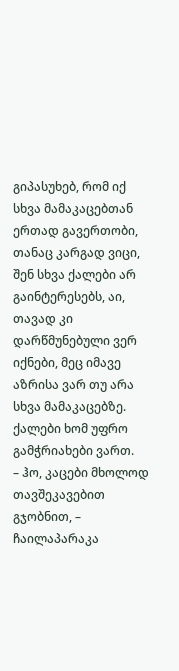გიპასუხებ, რომ იქ სხვა მამაკაცებთან ერთად გავერთობი, თანაც კარგად ვიცი, შენ სხვა ქალები არ გაინტერესებს, აი, თავად კი დარწმუნებული ვერ იქნები, მეც იმავე აზრისა ვარ თუ არა სხვა მამაკაცებზე. ქალები ხომ უფრო გამჭრიახები ვართ.
– ჰო, კაცები მხოლოდ თავშეკავებით გჯობნით, – ჩაილაპარაკა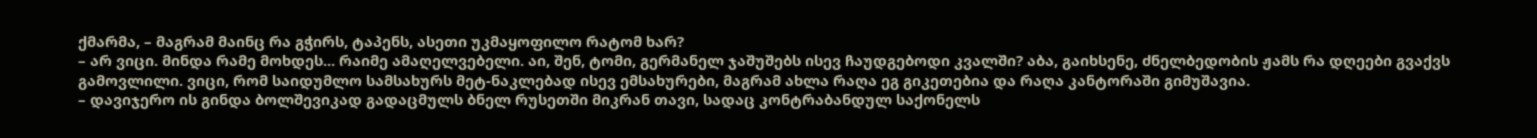ქმარმა, – მაგრამ მაინც რა გჭირს, ტაპენს, ასეთი უკმაყოფილო რატომ ხარ?
– არ ვიცი. მინდა რამე მოხდეს... რაიმე ამაღელვებელი. აი, შენ, ტომი, გერმანელ ჯაშუშებს ისევ ჩაუდგებოდი კვალში? აბა, გაიხსენე, ძნელბედობის ჟამს რა დღეები გვაქვს გამოვლილი. ვიცი, რომ საიდუმლო სამსახურს მეტ-ნაკლებად ისევ ემსახურები, მაგრამ ახლა რაღა ეგ გიკეთებია და რაღა კანტორაში გიმუშავია.
– დავიჯერო ის გინდა ბოლშევიკად გადაცმულს ბნელ რუსეთში მიკრან თავი, სადაც კონტრაბანდულ საქონელს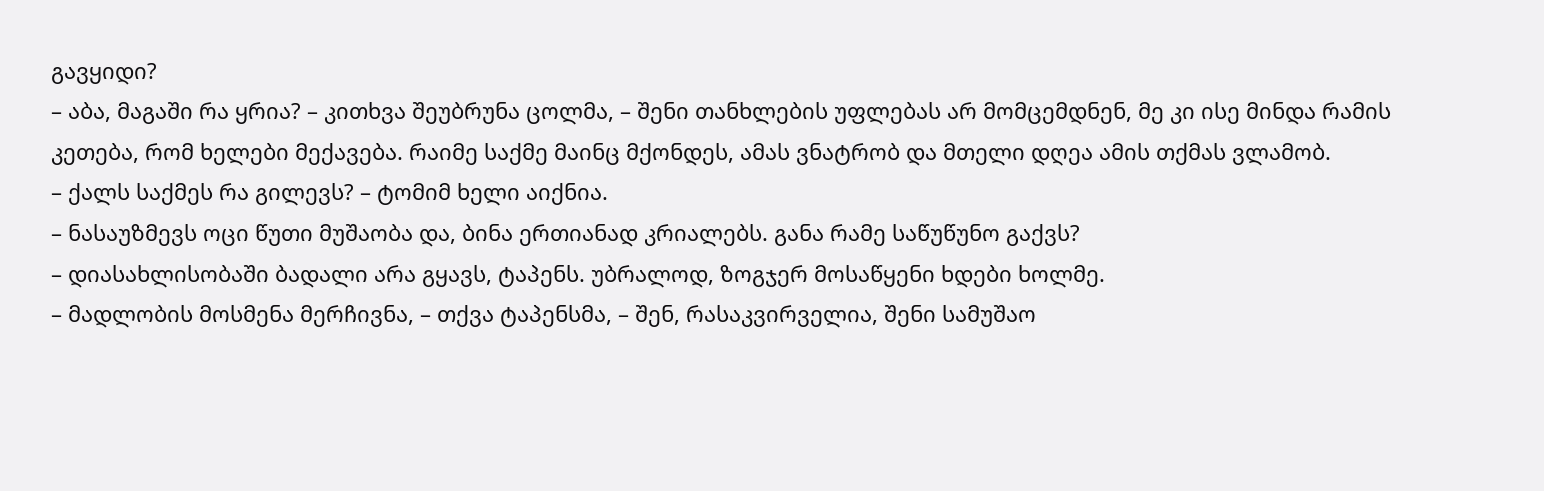გავყიდი?
– აბა, მაგაში რა ყრია? – კითხვა შეუბრუნა ცოლმა, – შენი თანხლების უფლებას არ მომცემდნენ, მე კი ისე მინდა რამის კეთება, რომ ხელები მექავება. რაიმე საქმე მაინც მქონდეს, ამას ვნატრობ და მთელი დღეა ამის თქმას ვლამობ.
– ქალს საქმეს რა გილევს? – ტომიმ ხელი აიქნია.
– ნასაუზმევს ოცი წუთი მუშაობა და, ბინა ერთიანად კრიალებს. განა რამე საწუწუნო გაქვს?
– დიასახლისობაში ბადალი არა გყავს, ტაპენს. უბრალოდ, ზოგჯერ მოსაწყენი ხდები ხოლმე.
– მადლობის მოსმენა მერჩივნა, – თქვა ტაპენსმა, – შენ, რასაკვირველია, შენი სამუშაო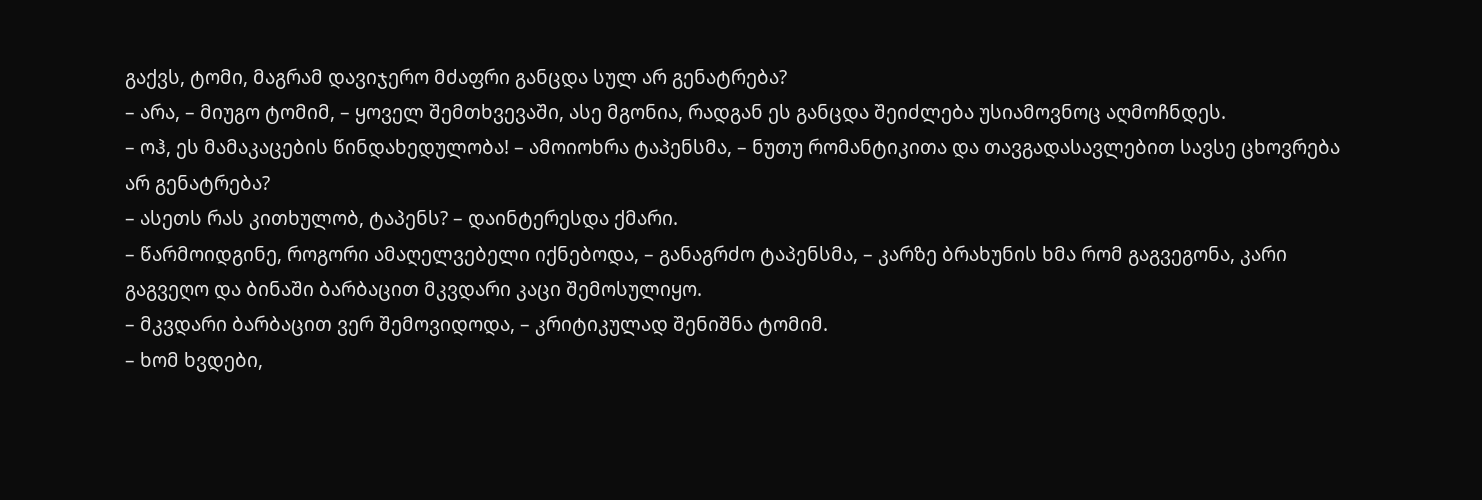გაქვს, ტომი, მაგრამ დავიჯერო მძაფრი განცდა სულ არ გენატრება?
– არა, – მიუგო ტომიმ, – ყოველ შემთხვევაში, ასე მგონია, რადგან ეს განცდა შეიძლება უსიამოვნოც აღმოჩნდეს.
– ოჰ, ეს მამაკაცების წინდახედულობა! – ამოიოხრა ტაპენსმა, – ნუთუ რომანტიკითა და თავგადასავლებით სავსე ცხოვრება არ გენატრება?
– ასეთს რას კითხულობ, ტაპენს? – დაინტერესდა ქმარი.
– წარმოიდგინე, როგორი ამაღელვებელი იქნებოდა, – განაგრძო ტაპენსმა, – კარზე ბრახუნის ხმა რომ გაგვეგონა, კარი გაგვეღო და ბინაში ბარბაცით მკვდარი კაცი შემოსულიყო.
– მკვდარი ბარბაცით ვერ შემოვიდოდა, – კრიტიკულად შენიშნა ტომიმ.
– ხომ ხვდები,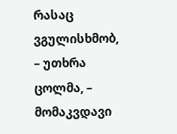რასაც ვგულისხმობ, – უთხრა ცოლმა, – მომაკვდავი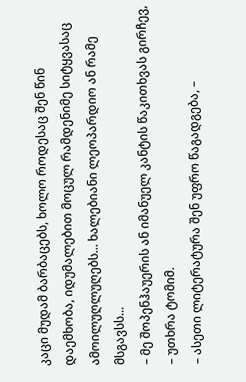კაცი მუდამ ბარბაცებს, ხოლო როდესაც შენ წინ დაემხობა, იდუმალებით მოცულ რამდენიმე სიტყვასაც ამოილუღლუღებს... ხალებიანი ლეოპარდიო ან რამე მსგავსს...
– მე შოპენჰაუერის ან იმანუელ კანტის წაკითხვას გირჩევ, – უთხრა ტომიმ.
– ასეთი ლიტერატურა შენ უფრო წაგადგება, –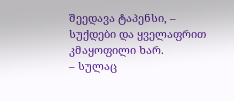შეედავა ტაპენსი, – სუქდები და ყველაფრით კმაყოფილი ხარ.
– სულაც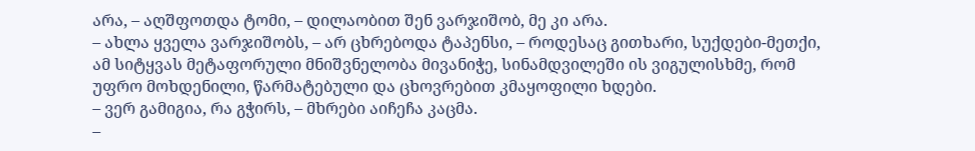არა, – აღშფოთდა ტომი, – დილაობით შენ ვარჯიშობ, მე კი არა.
– ახლა ყველა ვარჯიშობს, – არ ცხრებოდა ტაპენსი, – როდესაც გითხარი, სუქდები-მეთქი, ამ სიტყვას მეტაფორული მნიშვნელობა მივანიჭე, სინამდვილეში ის ვიგულისხმე, რომ უფრო მოხდენილი, წარმატებული და ცხოვრებით კმაყოფილი ხდები.
– ვერ გამიგია, რა გჭირს, – მხრები აიჩეჩა კაცმა.
–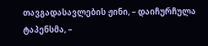თავგადასავლების ჟინი, – დაიჩურჩულა ტაპენსმა, –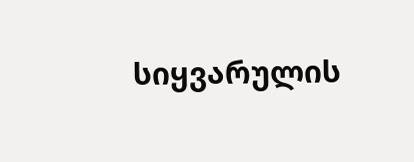სიყვარულის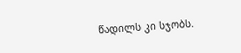წადილს კი სჯობს.